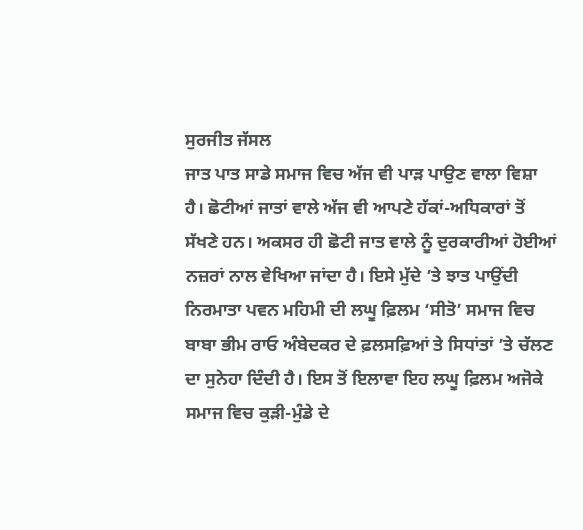ਸੁਰਜੀਤ ਜੱਸਲ
ਜਾਤ ਪਾਤ ਸਾਡੇ ਸਮਾਜ ਵਿਚ ਅੱਜ ਵੀ ਪਾੜ ਪਾਉਣ ਵਾਲਾ ਵਿਸ਼ਾ ਹੈ। ਛੋਟੀਆਂ ਜਾਤਾਂ ਵਾਲੇ ਅੱਜ ਵੀ ਆਪਣੇ ਹੱਕਾਂ-ਅਧਿਕਾਰਾਂ ਤੋਂ ਸੱਖਣੇ ਹਨ। ਅਕਸਰ ਹੀ ਛੋਟੀ ਜਾਤ ਵਾਲੇ ਨੂੰ ਦੁਰਕਾਰੀਆਂ ਹੋਈਆਂ ਨਜ਼ਰਾਂ ਨਾਲ ਵੇਖਿਆ ਜਾਂਦਾ ਹੈ। ਇਸੇ ਮੁੱਦੇ ’ਤੇ ਝਾਤ ਪਾਉਂਦੀ ਨਿਰਮਾਤਾ ਪਵਨ ਮਹਿਮੀ ਦੀ ਲਘੂ ਫ਼ਿਲਮ ‘ਸੀਤੋ’ ਸਮਾਜ ਵਿਚ ਬਾਬਾ ਭੀਮ ਰਾਓ ਅੰਬੇਦਕਰ ਦੇ ਫ਼ਲਸਫ਼ਿਆਂ ਤੇ ਸਿਧਾਂਤਾਂ ’ਤੇ ਚੱਲਣ ਦਾ ਸੁਨੇਹਾ ਦਿੰਦੀ ਹੈ। ਇਸ ਤੋਂ ਇਲਾਵਾ ਇਹ ਲਘੂ ਫ਼ਿਲਮ ਅਜੋਕੇ ਸਮਾਜ ਵਿਚ ਕੁੜੀ-ਮੁੰਡੇ ਦੇ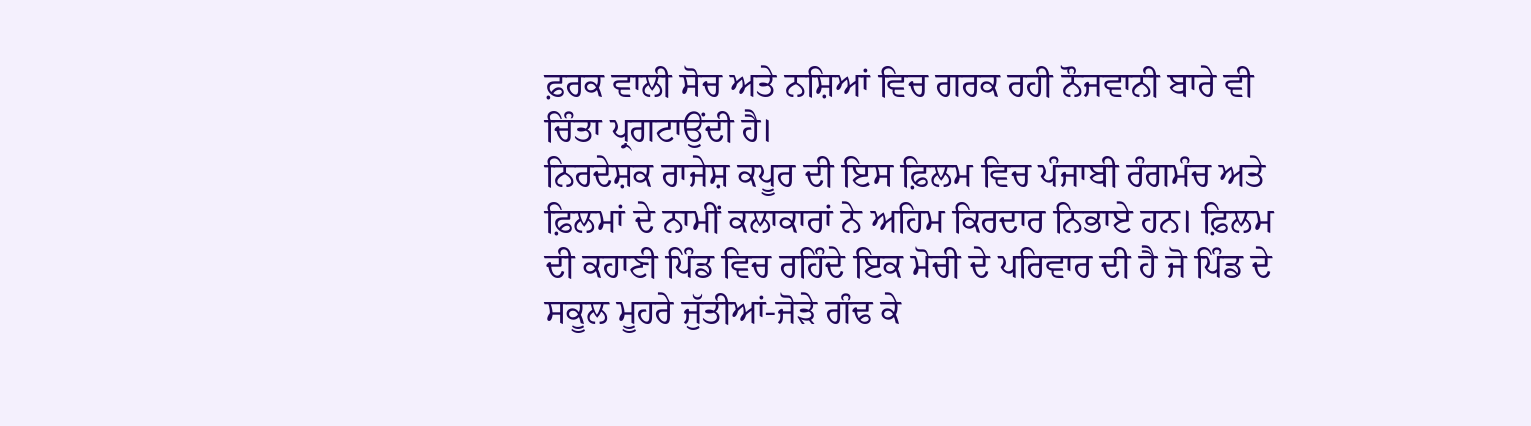ਫ਼ਰਕ ਵਾਲੀ ਸੋਚ ਅਤੇ ਨਸ਼ਿਆਂ ਵਿਚ ਗਰਕ ਰਹੀ ਨੌਜਵਾਨੀ ਬਾਰੇ ਵੀ ਚਿੰਤਾ ਪ੍ਰਗਟਾਉਂਦੀ ਹੈ।
ਨਿਰਦੇਸ਼ਕ ਰਾਜੇਸ਼ ਕਪੂਰ ਦੀ ਇਸ ਫ਼ਿਲਮ ਵਿਚ ਪੰਜਾਬੀ ਰੰਗਮੰਚ ਅਤੇ ਫ਼ਿਲਮਾਂ ਦੇ ਨਾਮੀਂ ਕਲਾਕਾਰਾਂ ਨੇ ਅਹਿਮ ਕਿਰਦਾਰ ਨਿਭਾਏ ਹਨ। ਫ਼ਿਲਮ ਦੀ ਕਹਾਣੀ ਪਿੰਡ ਵਿਚ ਰਹਿੰਦੇ ਇਕ ਮੋਚੀ ਦੇ ਪਰਿਵਾਰ ਦੀ ਹੈ ਜੋ ਪਿੰਡ ਦੇ ਸਕੂਲ ਮੂਹਰੇ ਜੁੱਤੀਆਂ-ਜੋੜੇ ਗੰਢ ਕੇ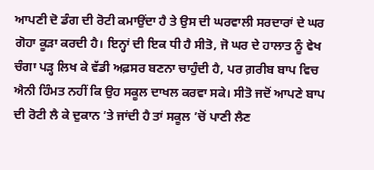ਆਪਣੀ ਦੋ ਡੰਗ ਦੀ ਰੋਟੀ ਕਮਾਉਂਦਾ ਹੈ ਤੇ ਉਸ ਦੀ ਘਰਵਾਲੀ ਸਰਦਾਰਾਂ ਦੇ ਘਰ ਗੋਹਾ ਕੂੜਾ ਕਰਦੀ ਹੈ। ਇਨ੍ਹਾਂ ਦੀ ਇਕ ਧੀ ਹੈ ਸੀਤੋ, ਜੋ ਘਰ ਦੇ ਹਾਲਾਤ ਨੂੰ ਵੇਖ ਚੰਗਾ ਪੜ੍ਹ ਲਿਖ ਕੇ ਵੱਡੀ ਅਫ਼ਸਰ ਬਣਨਾ ਚਾਹੁੰਦੀ ਹੈ, ਪਰ ਗ਼ਰੀਬ ਬਾਪ ਵਿਚ ਐਨੀ ਹਿੰਮਤ ਨਹੀਂ ਕਿ ਉਹ ਸਕੂਲ ਦਾਖਲ ਕਰਵਾ ਸਕੇ। ਸੀਤੋ ਜਦੋਂ ਆਪਣੇ ਬਾਪ ਦੀ ਰੋਟੀ ਲੈ ਕੇ ਦੁਕਾਨ ’ਤੇ ਜਾਂਦੀ ਹੈ ਤਾਂ ਸਕੂਲ ’ਚੋਂ ਪਾਣੀ ਲੈਣ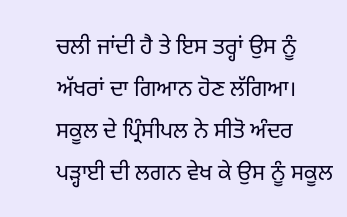ਚਲੀ ਜਾਂਦੀ ਹੈ ਤੇ ਇਸ ਤਰ੍ਹਾਂ ਉਸ ਨੂੰ ਅੱਖਰਾਂ ਦਾ ਗਿਆਨ ਹੋਣ ਲੱਗਿਆ। ਸਕੂਲ ਦੇ ਪ੍ਰਿੰਸੀਪਲ ਨੇ ਸੀਤੋ ਅੰਦਰ ਪੜ੍ਹਾਈ ਦੀ ਲਗਨ ਵੇਖ ਕੇ ਉਸ ਨੂੰ ਸਕੂਲ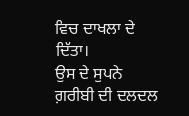ਵਿਚ ਦਾਖਲਾ ਦੇ ਦਿੱਤਾ।
ਉਸ ਦੇ ਸੁਪਨੇ ਗ਼ਰੀਬੀ ਦੀ ਦਲਦਲ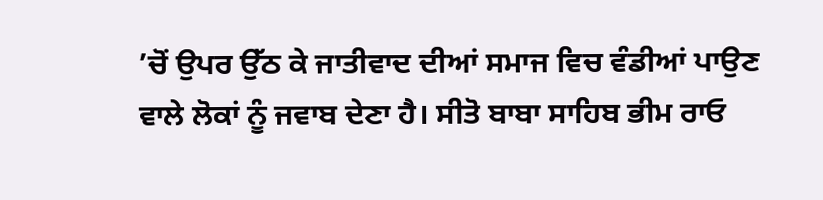’ਚੋਂ ਉਪਰ ਉੱਠ ਕੇ ਜਾਤੀਵਾਦ ਦੀਆਂ ਸਮਾਜ ਵਿਚ ਵੰਡੀਆਂ ਪਾਉਣ ਵਾਲੇ ਲੋਕਾਂ ਨੂੰ ਜਵਾਬ ਦੇਣਾ ਹੈ। ਸੀਤੋ ਬਾਬਾ ਸਾਹਿਬ ਭੀਮ ਰਾਓ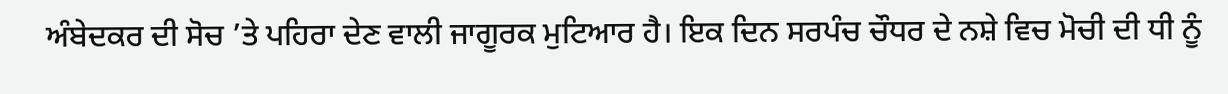ਅੰਬੇਦਕਰ ਦੀ ਸੋਚ ’ਤੇ ਪਹਿਰਾ ਦੇਣ ਵਾਲੀ ਜਾਗੂਰਕ ਮੁਟਿਆਰ ਹੈ। ਇਕ ਦਿਨ ਸਰਪੰਚ ਚੌਧਰ ਦੇ ਨਸ਼ੇ ਵਿਚ ਮੋਚੀ ਦੀ ਧੀ ਨੂੰ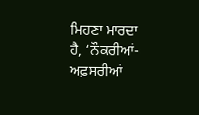ਮਿਹਣਾ ਮਾਰਦਾ ਹੈ, ‘ਨੌਕਰੀਆਂ-ਅਫ਼ਸਰੀਆਂ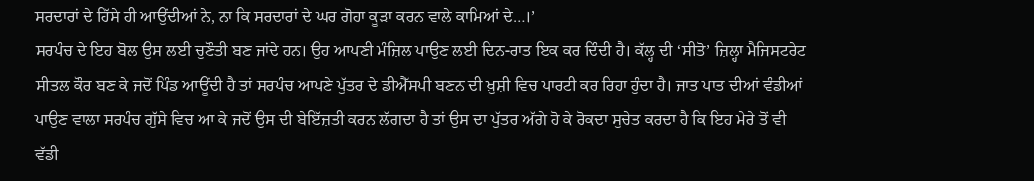ਸਰਦਾਰਾਂ ਦੇ ਹਿੱਸੇ ਹੀ ਆਉਂਦੀਆਂ ਨੇ, ਨਾ ਕਿ ਸਰਦਾਰਾਂ ਦੇ ਘਰ ਗੋਹਾ ਕੂੜਾ ਕਰਨ ਵਾਲੇ ਕਾਮਿਆਂ ਦੇ…।’
ਸਰਪੰਚ ਦੇ ਇਹ ਬੋਲ ਉਸ ਲਈ ਚੁਣੌਤੀ ਬਣ ਜਾਂਦੇ ਹਨ। ਉਹ ਆਪਣੀ ਮੰਜ਼ਿਲ ਪਾਉਣ ਲਈ ਦਿਨ-ਰਾਤ ਇਕ ਕਰ ਦਿੰਦੀ ਹੈ। ਕੱਲ੍ਹ ਦੀ ‘ਸੀਤੋ’ ਜ਼ਿਲ੍ਹਾ ਮੈਜਿਸਟਰੇਟ ਸੀਤਲ ਕੌਰ ਬਣ ਕੇ ਜਦੋਂ ਪਿੰਡ ਆਊਂਦੀ ਹੈ ਤਾਂ ਸਰਪੰਚ ਆਪਣੇ ਪੁੱਤਰ ਦੇ ਡੀਐੱਸਪੀ ਬਣਨ ਦੀ ਖ਼ੁਸ਼ੀ ਵਿਚ ਪਾਰਟੀ ਕਰ ਰਿਹਾ ਹੁੰਦਾ ਹੈ। ਜਾਤ ਪਾਤ ਦੀਆਂ ਵੰਡੀਆਂ ਪਾਉਣ ਵਾਲਾ ਸਰਪੰਚ ਗੁੱਸੇ ਵਿਚ ਆ ਕੇ ਜਦੋਂ ਉਸ ਦੀ ਬੇਇੱਜ਼ਤੀ ਕਰਨ ਲੱਗਦਾ ਹੈ ਤਾਂ ਉਸ ਦਾ ਪੁੱਤਰ ਅੱਗੇ ਹੋ ਕੇ ਰੋਕਦਾ ਸੁਚੇਤ ਕਰਦਾ ਹੈ ਕਿ ਇਹ ਮੇਰੇ ਤੋਂ ਵੀ ਵੱਡੀ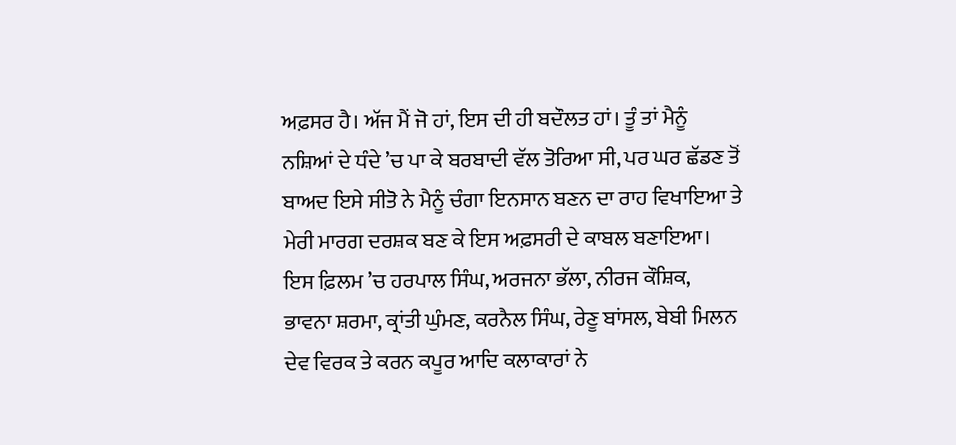ਅਫ਼ਸਰ ਹੈ। ਅੱਜ ਮੈਂ ਜੋ ਹਾਂ, ਇਸ ਦੀ ਹੀ ਬਦੌਲਤ ਹਾਂ। ਤੂੰ ਤਾਂ ਮੈਨੂੰ ਨਸ਼ਿਆਂ ਦੇ ਧੰਦੇ ’ਚ ਪਾ ਕੇ ਬਰਬਾਦੀ ਵੱਲ ਤੋਰਿਆ ਸੀ, ਪਰ ਘਰ ਛੱਡਣ ਤੋਂ ਬਾਅਦ ਇਸੇ ਸੀਤੋ ਨੇ ਮੈਨੂੰ ਚੰਗਾ ਇਨਸਾਨ ਬਣਨ ਦਾ ਰਾਹ ਵਿਖਾਇਆ ਤੇ ਮੇਰੀ ਮਾਰਗ ਦਰਸ਼ਕ ਬਣ ਕੇ ਇਸ ਅਫ਼ਸਰੀ ਦੇ ਕਾਬਲ ਬਣਾਇਆ।
ਇਸ ਫ਼ਿਲਮ ’ਚ ਹਰਪਾਲ ਸਿੰਘ, ਅਰਜਨਾ ਭੱਲਾ, ਨੀਰਜ ਕੌਸ਼ਿਕ, ਭਾਵਨਾ ਸ਼ਰਮਾ, ਕ੍ਰਾਂਤੀ ਘੁੰਮਣ, ਕਰਨੈਲ ਸਿੰਘ, ਰੇਣੂ ਬਾਂਸਲ, ਬੇਬੀ ਮਿਲਨ ਦੇਵ ਵਿਰਕ ਤੇ ਕਰਨ ਕਪੂਰ ਆਦਿ ਕਲਾਕਾਰਾਂ ਨੇ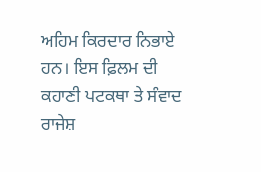ਅਹਿਮ ਕਿਰਦਾਰ ਨਿਭਾਏ ਹਨ। ਇਸ ਫ਼ਿਲਮ ਦੀ ਕਹਾਣੀ ਪਟਕਥਾ ਤੇ ਸੰਵਾਦ ਰਾਜੇਸ਼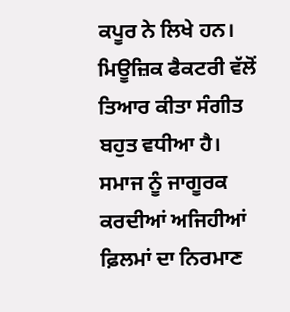ਕਪੂਰ ਨੇ ਲਿਖੇ ਹਨ। ਮਿਊਜ਼ਿਕ ਫੈਕਟਰੀ ਵੱਲੋਂ ਤਿਆਰ ਕੀਤਾ ਸੰਗੀਤ ਬਹੁਤ ਵਧੀਆ ਹੈ। ਸਮਾਜ ਨੂੰ ਜਾਗੂਰਕ ਕਰਦੀਆਂ ਅਜਿਹੀਆਂ ਫ਼ਿਲਮਾਂ ਦਾ ਨਿਰਮਾਣ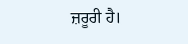ਜ਼ਰੂਰੀ ਹੈ।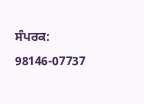ਸੰਪਰਕ: 98146-07737